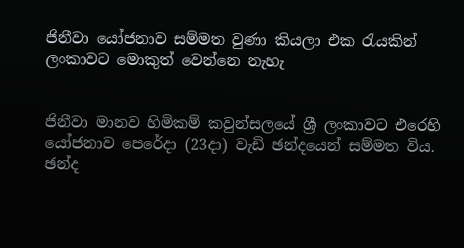ජිනීවා යෝජනාව සම්මත වුණා කියලා එක රැයකින් ලංකාවට මොකුත් වෙන්නෙ නැහැ


ජිනීවා මානව හිමිකම් කවුන්සලයේ ශ්‍රී ලංකාවට එරෙහි යෝජනාව පෙරේදා (23දා) වැඩි ඡන්දයෙන් සම්මත විය. ඡන්ද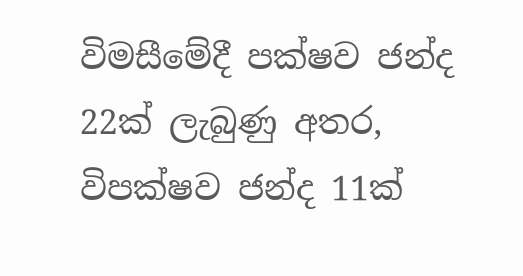විමසීමේදී පක්ෂව ජන්ද 22ක් ලැබුණු අතර, විපක්ෂව ජන්ද 11ක්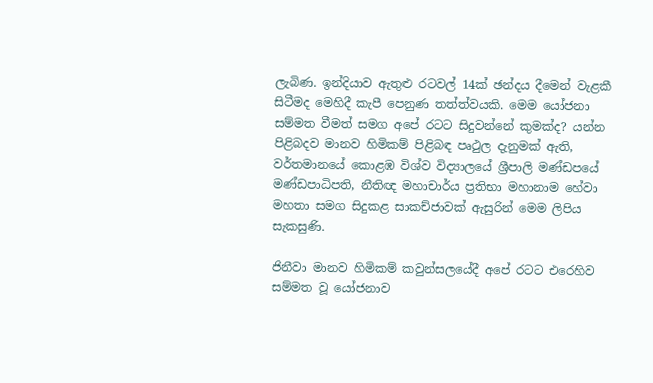ලැබිණ. ඉන්දියාව ඇතුළු රටවල් 14ක් ඡන්දය දීමෙන් වැළකී සිටීමද මෙහිදී කැපී පෙනුණ තත්ත්වයකි. මෙම යෝජනා සම්මත වීමත් සමග අපේ රටට සිදුවන්නේ කුමක්ද? යන්න පිළිබදව මානව හිමිකම් පිළිබඳ පෘථුල දැනුමක් ඇති, වර්තමානයේ කොළඹ විශ්ව විද්‍යාලයේ ශ්‍රීපාලි මණ්ඩපයේ මණ්ඩපාධිපති, නීතිඥ මහාචාර්ය ප්‍රතිභා මහානාම හේවා මහතා සමග සිදුකළ සාකච්ජාවක් ඇසුරින් මෙම ලිපිය සැකසුණි.

ජිනීවා මානව හිමිකම් කවුන්සලයේදී අපේ රටට එරෙහිව සම්මත වූ යෝජනාව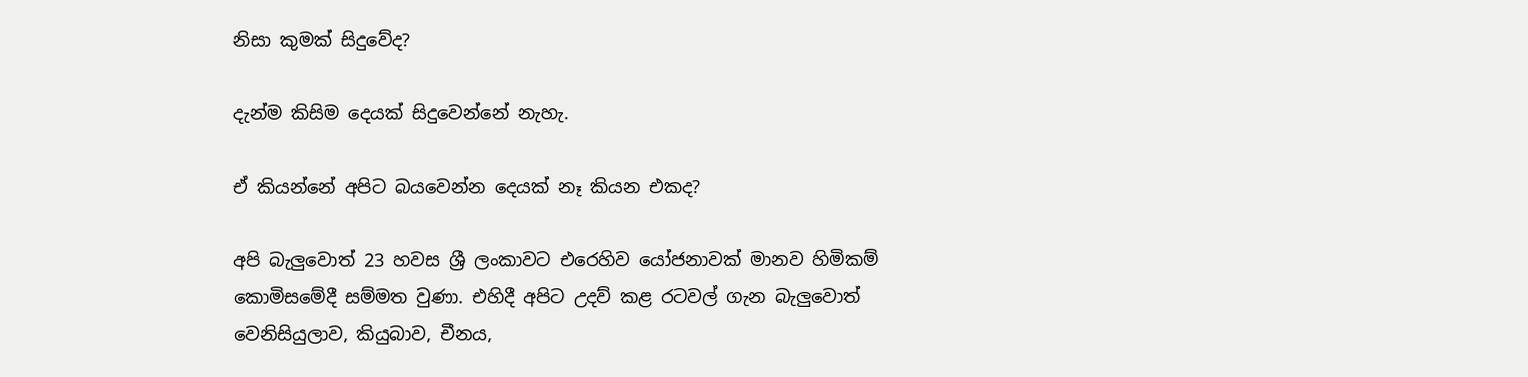නිසා කුමක් සිදුවේද?

දැන්ම කිසිම දෙයක් සිදුවෙන්නේ නැහැ.

ඒ කියන්නේ අපිට බයවෙන්න දෙයක් නෑ කියන එකද?

අපි බැලුවොත් 23 හවස ශ්‍රී ලංකාවට එරෙහිව යෝජනාවක් මානව හිමිකම් කොමිසමේදී සම්මත වුණා. එහිදී අපිට උදව් කළ රටවල් ගැන බැලුවොත් වෙනිසියුලාව, කියුබාව, චීනය,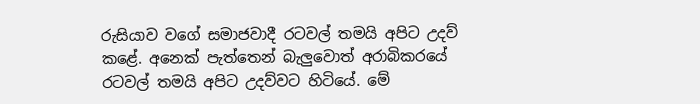රුසියාව වගේ සමාජවාදී රටවල් තමයි අපිට උදව් කළේ. අනෙක් පැත්තෙන් බැලුවොත් අරාබිකරයේ රටවල් තමයි අපිට උදව්වට හිටියේ. මේ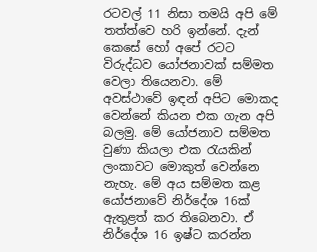රටවල් 11 නිසා තමයි අපි මේ තත්ත්වෙ හරි ඉන්නේ. දැන් කෙසේ හෝ අපේ රටට විරුද්ධව යෝජනාවක් සම්මත වෙලා තියෙනවා. මේ අවස්ථාවේ ඉඳන් අපිට මොකද වෙන්නේ කියන එක ගැන අපි බලමු. මේ යෝජනාව සම්මත වුණා කියලා එක රැයකින් ලංකාවට මොකුත් වෙන්නෙ නැහැ. මේ අය සම්මත කළ යෝජනාවේ නිර්දේශ 16ක් ඇතුළත් කර තිබෙනවා. ඒ නිර්දේශ 16 ඉෂ්ට කරන්න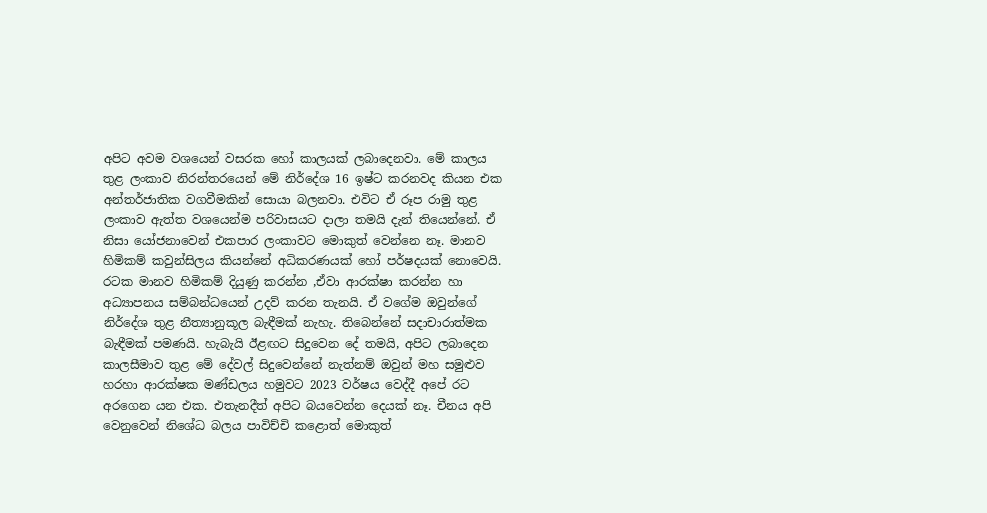අපිට අවම වශයෙන් වසරක හෝ කාලයක් ලබාදෙනවා. මේ කාලය තුළ ලංකාව නිරන්තරයෙන් මේ නිර්දේශ 16 ඉෂ්ට කරනවද කියන එක අන්තර්ජාතික වගවීමකින් සොයා බලනවා. එවිට ඒ රූප රාමු තුළ ලංකාව ඇත්ත වශයෙන්ම පරිවාසයට දාලා තමයි දැන් තියෙන්නේ. ඒ නිසා යෝජනාවෙන් එකපාර ලංකාවට මොකුත් වෙන්නෙ නෑ. මානව හිමිකම් කවුන්සිලය කියන්නේ අධිකරණයක් හෝ පර්ෂදයක් නොවෙයි. රටක මානව හිමිකම් දියුණු කරන්න ,ඒවා ආරක්ෂා කරන්න හා අධ්‍යාපනය සම්බන්ධයෙන් උදව් කරන තැනයි. ඒ වගේම ඔවුන්ගේ නිර්දේශ තුළ නීත්‍යානුකූල බැඳීමක් නැහැ. තිබෙන්නේ සදාචාරාත්මක බැඳීමක් පමණයි. හැබැයි ඊළඟට සිදුවෙන දේ තමයි, අපිට ලබාදෙන කාලසීමාව තුළ මේ දේවල් සිදුවෙන්නේ නැත්නම් ඔවුන් මහ සමුළුව හරහා ආරක්ෂක මණ්ඩලය හමුවට 2023 වර්ෂය වෙද්දී අපේ රට අරගෙන යන එක. එතැනදීත් අපිට බයවෙන්න දෙයක් නෑ. චීනය අපි වෙනුවෙන් නිශේධ බලය පාවිච්චි කළොත් මොකුත්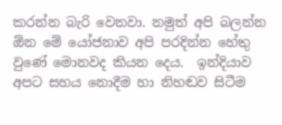කරන්න බැරි වෙනවා. නමුත් අපි බලන්න ඕන මේ යෝජනාව අපි පරදින්න හේතු වුණේ මොනවද කියන දෙය.  ඉන්දියාව අපට සහය නොදීම හා නිහඬව සිටීම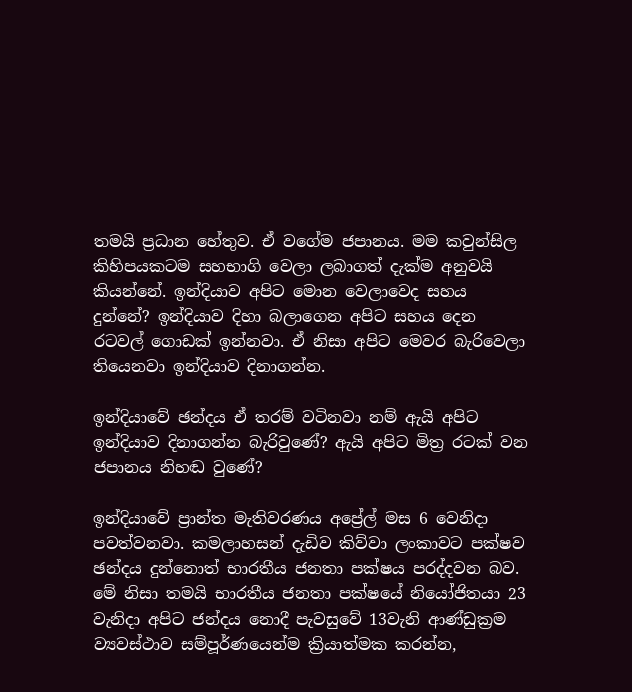තමයි ප්‍රධාන හේතුව. ඒ වගේම ජපානය. මම කවුන්සිල කිහිපයකටම සහභාගි වෙලා ලබාගත් දැක්ම අනුවයි කියන්නේ. ඉන්දියාව අපිට මොන වෙලාවෙද සහය දුන්නේ? ඉන්දියාව දිහා බලාගෙන අපිට සහය දෙන රටවල් ගොඩක් ඉන්නවා. ඒ නිසා අපිට මෙවර බැරිවෙලා තියෙනවා ඉන්දියාව දිනාගන්න.

ඉන්දියාවේ ඡන්දය ඒ තරම් වටිනවා නම් ඇයි අපිට ඉන්දියාව දිනාගන්න බැරිවුණේ? ඇයි අපිට මිත්‍ර රටක් වන ජපානය නිහඬ වුණේ?

ඉන්දියාවේ ප්‍රාන්ත මැතිවරණය අප්‍රේල් මස 6 වෙනිදා පවත්වනවා. කමලාහසන් දැඩිව කිව්වා ලංකාවට පක්ෂව ඡන්දය දුන්නොත් භාරතීය ජනතා පක්ෂය පරද්දවන බව. මේ නිසා තමයි භාරතීය ජනතා පක්ෂයේ නියෝජිතයා 23 වැනිදා අපිට ජන්දය නොදී පැවසුවේ 13වැනි ආණ්ඩුක්‍රම ව්‍යවස්ථාව සම්පූර්ණයෙන්ම ක්‍රියාත්මක කරන්න,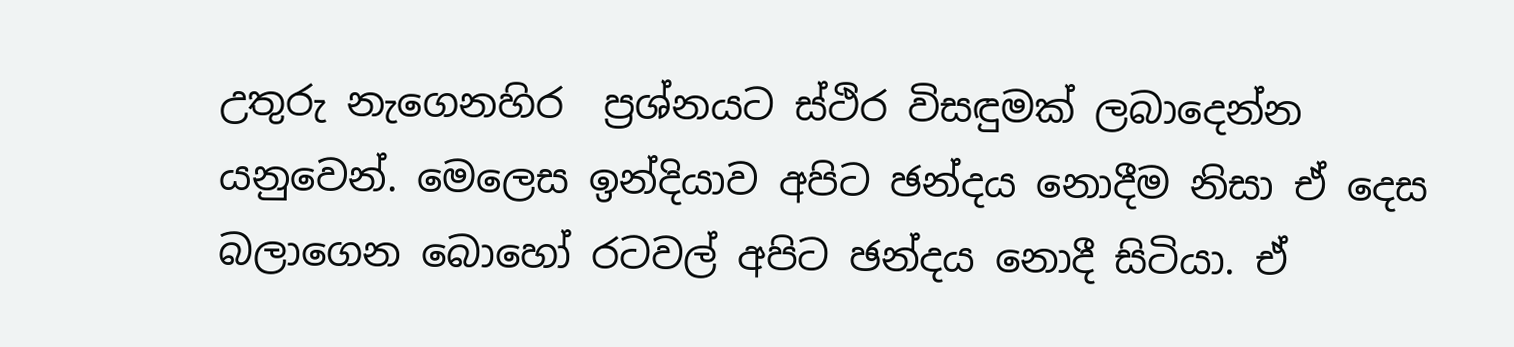උතුරු නැගෙනහිර  ප්‍රශ්නයට ස්ථිර විසඳුමක් ලබාදෙන්න යනුවෙන්. මෙලෙස ඉන්දියාව අපිට ඡන්දය නොදීම නිසා ඒ දෙස බලාගෙන බොහෝ රටවල් අපිට ඡන්දය නොදී සිටියා. ඒ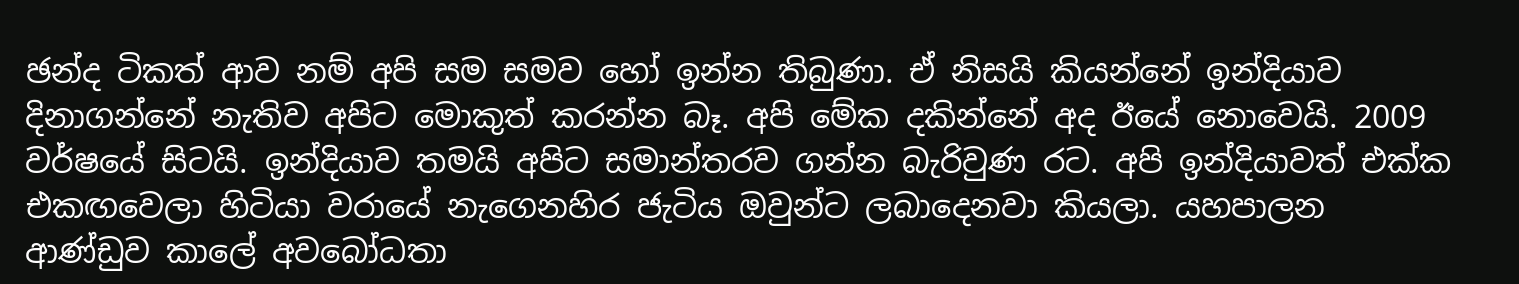ඡන්ද ටිකත් ආව නම් අපි සම සමව හෝ ඉන්න තිබුණා. ඒ නිසයි කියන්නේ ඉන්දියාව දිනාගන්නේ නැතිව අපිට මොකුත් කරන්න බෑ. අපි මේක දකින්නේ අද ඊයේ නොවෙයි. 2009 වර්ෂයේ සිටයි. ඉන්දියාව තමයි අපිට සමාන්තරව ගන්න බැරිවුණ රට. අපි ඉන්දියාවත් එක්ක එකඟවෙලා හිටියා වරායේ නැගෙනහිර ජැටිය ඔවුන්ට ලබාදෙනවා කියලා. යහපාලන ආණ්ඩුව කාලේ අවබෝධතා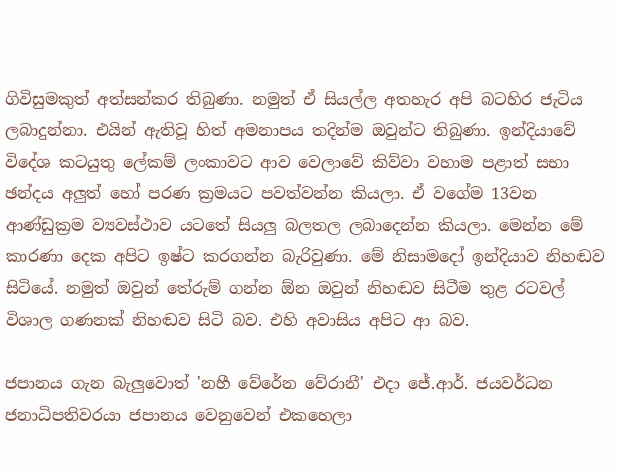ගිවිසුමකුත් අත්සන්කර තිබුණා. නමුත් ඒ සියල්ල අතහැර අපි බටහිර ජැටිය ලබාදුන්නා. එයින් ඇතිවූ හිත් අමනාපය තදින්ම ඔවුන්ට තිබුණා. ඉන්දියාවේ විදේශ කටයුතු ලේකම් ලංකාවට ආව වෙලාවේ කිව්වා වහාම පළාත් සභා ඡන්දය අලුත් හෝ පරණ ක්‍රමයට පවත්වන්න කියලා. ඒ වගේම 13වන ආණ්ඩුක්‍රම ව්‍යවස්ථාව යටතේ සියලු බලතල ලබාදෙන්න කියලා. මෙන්න මේ කාරණා දෙක අපිට ඉෂ්ට කරගන්න බැරිවුණා. මේ නිසාමදෝ ඉන්දියාව නිහඬව සිටියේ. නමුත් ඔවුන් තේරුම් ගන්න ඕන ඔවුන් නිහඬව සිටීම තුළ රටවල් විශාල ගණනක් නිහඬව සිටි බව. එහි අවාසිය අපිට ආ බව.

ජපානය ගැන බැලුවොත් 'නහී වේරේන වේරානී' එදා ජේ.ආර්. ජයවර්ධන ජනාධිපතිවරයා ජපානය වෙනුවෙන් එකහෙලා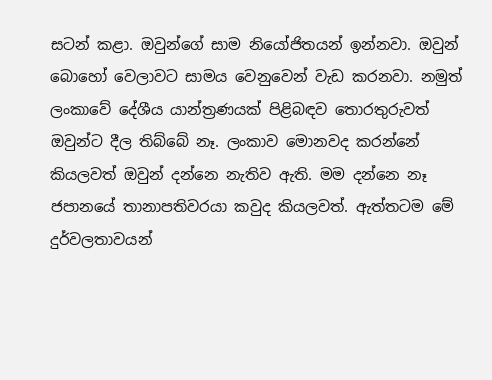සටන් කළා. ඔවුන්ගේ සාම නියෝජිතයන් ඉන්නවා. ඔවුන් බොහෝ වෙලාවට සාමය වෙනුවෙන් වැඩ කරනවා. නමුත් ලංකාවේ දේශීය යාන්ත්‍රණයක් පිළිබඳව තොරතුරුවත් ඔවුන්ට දීල තිබ්බේ නෑ. ලංකාව මොනවද කරන්නේ කියලවත් ඔවුන් දන්නෙ නැතිව ඇති. මම දන්නෙ නෑ ජපානයේ තානාපතිවරයා කවුද කියලවත්. ඇත්තටම මේ දුර්වලතාවයන්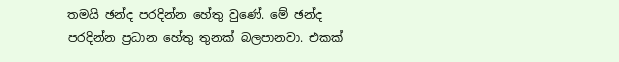තමයි ඡන්ද පරදින්න හේතු වුණේ. මේ ඡන්ද පරදින්න ප්‍රධාන හේතු තුනක් බලපානවා. එකක්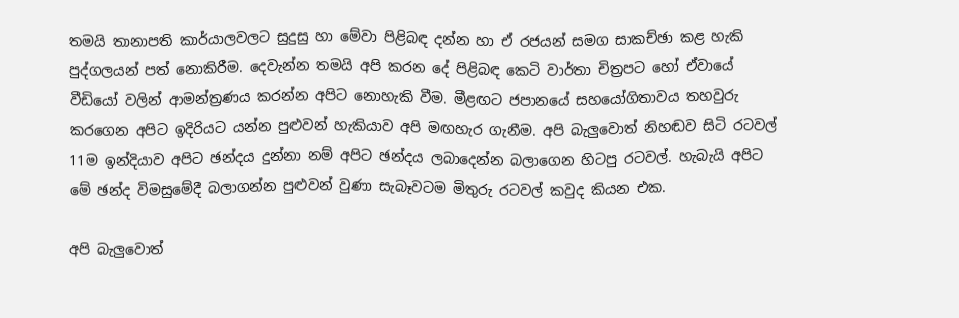තමයි තානාපති කාර්යාලවලට සුදුසු හා මේවා පිළිබඳ දන්න හා ඒ රජයන් සමග සාකච්ඡා කළ හැකි පුද්ගලයන් පත් නොකිරීම. දෙවැන්න තමයි අපි කරන දේ පිළිබඳ කෙටි වාර්තා චිත්‍රපට හෝ ඒවායේ වීඩියෝ වලින් ආමන්ත්‍රණය කරන්න අපිට නොහැකි වීම. මීළඟට ජපානයේ සහයෝගිතාවය තහවුරු කරගෙන අපිට ඉදිරියට යන්න පුළුවන් හැකියාව අපි මඟහැර ගැනීම. අපි බැලුවොත් නිහඬව සිටි රටවල් 11ම ඉන්දියාව අපිට ඡන්දය දුන්නා නම් අපිට ඡන්දය ලබාදෙන්න බලාගෙන හිටපු රටවල්. හැබැයි අපිට මේ ඡන්ද විමසුමේදී බලාගන්න පුළුවන් වුණා සැබෑවටම මිතුරු රටවල් කවුද කියන එක.

අපි බැලුවොත්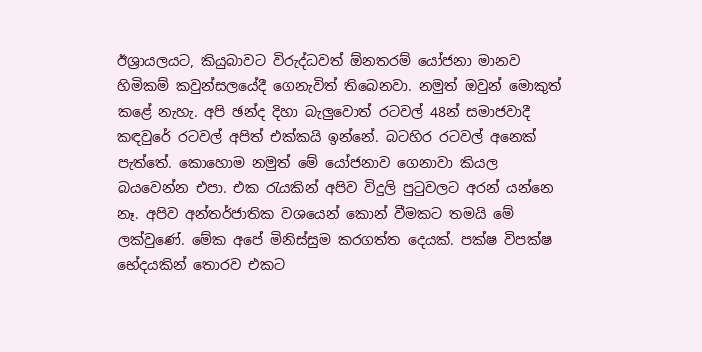ඊශ්‍රායලයට, කියුබාවට විරුද්ධවත් ඕනතරම් යෝජනා මානව හිමිකම් කවුන්සලයේදී ගෙනැවිත් තිබෙනවා. නමුත් ඔවුන් මොකුත් කළේ නැහැ. අපි ඡන්ද දිහා බැලුවොත් රටවල් 48න් සමාජවාදී කඳවුරේ රටවල් අපිත් එක්කයි ඉන්නේ. බටහිර රටවල් අනෙක් පැත්තේ. කොහොම නමුත් මේ යෝජනාව ගෙනාවා කියල බයවෙන්න එපා. එක රැයකින් අපිව විදුලි පුටුවලට අරන් යන්නෙ නෑ. අපිව අන්තර්ජාතික වශයෙන් කොන් වීමකට තමයි මේ ලක්වුණේ. මේක අපේ මිනිස්සුම කරගත්ත දෙයක්. පක්ෂ විපක්ෂ භේදයකින් තොරව එකට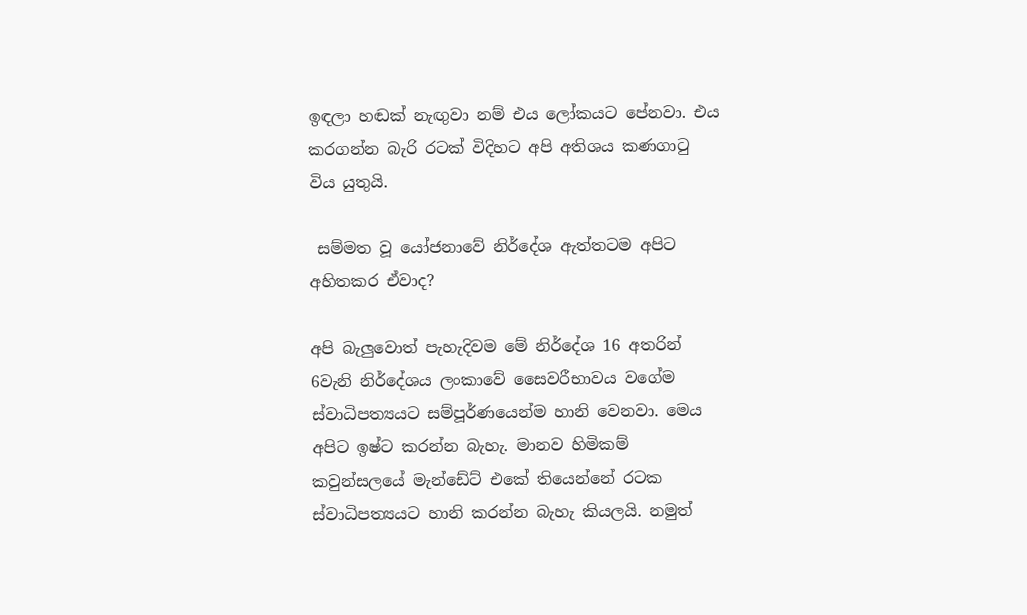ඉඳලා හඬක් නැඟුවා නම් එය ලෝකයට පේනවා. එය කරගන්න බැරි රටක් විදිහට අපි අතිශය කණගාටු විය යුතුයි.

 සම්මත වූ යෝජනාවේ නිර්දේශ ඇත්තටම අපිට අහිතකර ඒවාද?

අපි බැලුවොත් පැහැදිවම මේ නිර්දේශ 16 අතරින් 6වැනි නිර්දේශය ලංකාවේ සෛවරීභාවය වගේම ස්වාධිපත්‍යයට සම්පූර්ණයෙන්ම හානි වෙනවා. මෙය අපිට ඉෂ්ට කරන්න බැහැ. මානව හිමිකම් කවුන්සලයේ මැන්ඩේට් එකේ තියෙන්නේ රටක ස්වාධිපත්‍යයට හානි කරන්න බැහැ කියලයි. නමුත්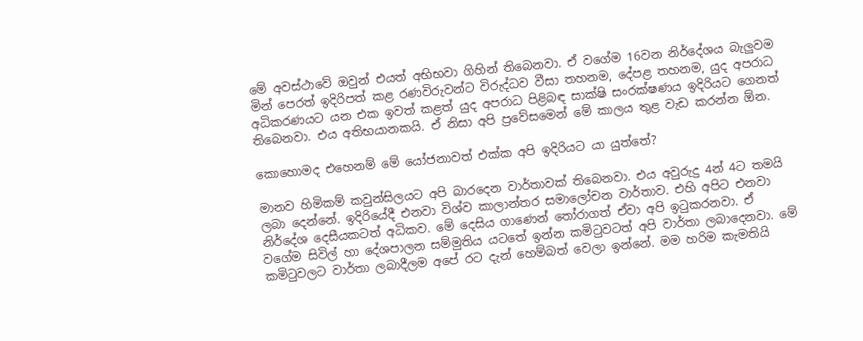මේ අවස්ථාවේ ඔවුන් එයත් අභිභවා ගිහින් තිබෙනවා. ඒ වගේම 16වන නිර්දේශය බැලුවම මින් පෙරත් ඉදිරිපත් කළ රණවිරුවන්ට විරුද්ධව වීසා තහනම, දේපළ තහනම, යුද අපරාධ අධිකරණයට යන එක ඉවත් කළත් යුද අපරාධ පිළිබඳ සාක්ෂි සංරක්ෂණය ඉදිරියට ගෙනත් තිබෙනවා. එය අතිභයානකයි. ඒ නිසා අපි ප්‍රවේසමෙන් මේ කාලය තුළ වැඩ කරන්න ඕන.

කොහොමද එහෙනම් මේ යෝජනාවත් එක්ක අපි ඉදිරියට යා යුත්තේ?

මානව හිමිකම් කවුන්සිලයට අපි බාරදෙන වාර්තාවක් තිබෙනවා. එය අවුරුදු 4න් 4ට තමයි ලබා දෙන්නේ. ඉදිරියේදී එනවා විශ්ව කාලාන්තර සමාලෝචන වාර්තාව. එහි අපිට එනවා නිර්දේශ දෙසීයකටත් අධිකව. මේ දෙසිය ගාණෙන් තෝරාගත් ඒවා අපි ඉටුකරනවා. ඒ වගේම සිවිල් හා දේශපාලන සම්මුතිය යටතේ ඉන්න කමිටුවටත් අපි වාර්තා ලබාදෙනවා. මේ කමිටුවලට වාර්තා ලබාදීලම අපේ රට දැන් හෙම්බත් වෙලා ඉන්නේ. මම හරිම කැමතියි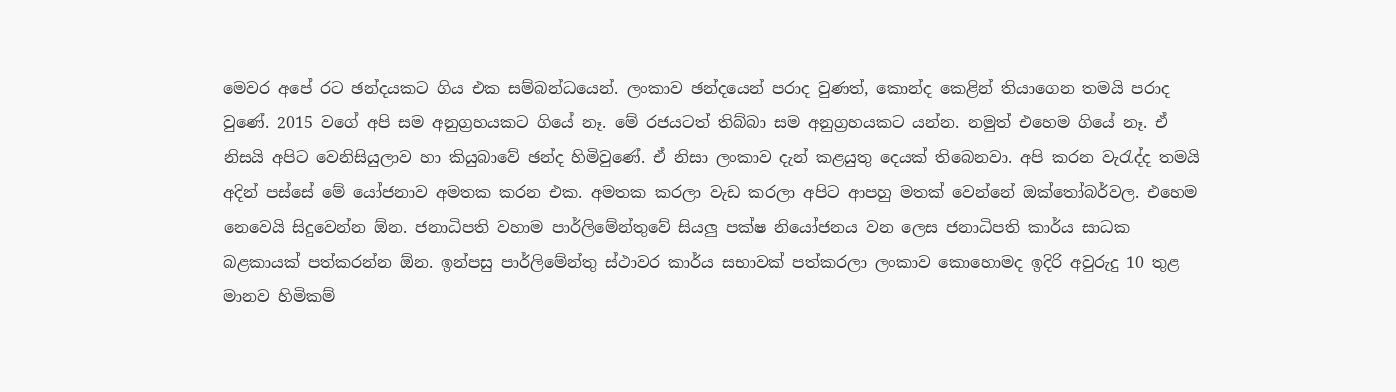මෙවර අපේ රට ඡන්දයකට ගිය එක සම්බන්ධයෙන්. ලංකාව ඡන්දයෙන් පරාද වුණත්, කොන්ද කෙළින් තියාගෙන තමයි පරාද වුණේ. 2015 වගේ අපි සම අනුග්‍රහයකට ගියේ නෑ. මේ රජයටත් තිබ්බා සම අනුග්‍රහයකට යන්න. නමුත් එහෙම ගියේ නෑ. ඒ නිසයි අපිට වෙනිසියුලාව හා කියුබාවේ ඡන්ද හිමිවුණේ. ඒ නිසා ලංකාව දැන් කළයුතු දෙයක් තිබෙනවා. අපි කරන වැරැද්ද තමයි අදින් පස්සේ මේ යෝජනාව අමතක කරන එක. අමතක කරලා වැඩ කරලා අපිට ආපහු මතක් වෙන්නේ ඔක්තෝබර්වල. එහෙම නෙවෙයි සිදුවෙන්න ඕන. ජනාධිපති වහාම පාර්ලිමේන්තුවේ සියලු පක්ෂ නියෝජනය වන ලෙස ජනාධිපති කාර්ය සාධක බළකායක් පත්කරන්න ඕන. ඉන්පසු පාර්ලිමේන්තු ස්ථාවර කාර්ය සභාවක් පත්කරලා ලංකාව කොහොමද ඉදිරි අවුරුදු 10 තුළ මානව හිමිකම්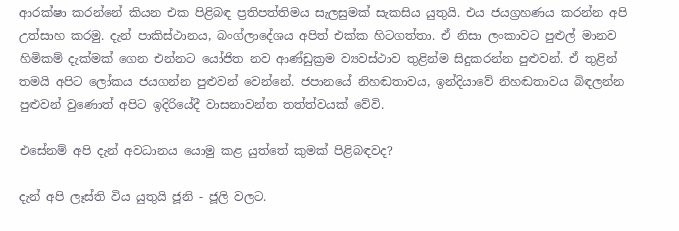ආරක්ෂා කරන්නේ කියන එක පිළිබඳ ප්‍රතිපත්තිමය සැලසුමක් සැකසිය යුතුයි. එය ජයග්‍රහණය කරන්න අපි උත්සාහ කරමු. දැන් පාකිස්ථානය, බංග්ලාදේශය අපිත් එක්ක හිටගත්තා. ඒ නිසා ලංකාවට පුළුල් මානව හිමිකම් දැක්මක් ගෙන එන්නට යෝජිත නව ආණ්ඩුක්‍රම ව්‍යවස්ථාව තුළින්ම සිදුකරන්න පුළුවන්. ඒ තුළින් තමයි අපිට ලෝකය ජයගන්න පුළුවන් වෙන්නේ. ජපානයේ නිහඬතාවය, ඉන්දියාවේ නිහඬතාවය බිඳලන්න පුළුවන් වුණොත් අපිට ඉදිරියේදී වාසනාවන්ත තත්ත්වයක් වේවි.

එසේනම් අපි දැන් අවධානය යොමු කළ යුත්තේ කුමක් පිළිබඳවද?

දැන් අපි ලෑස්ති විය යුතුයි ජූනි - ජූලි වලට.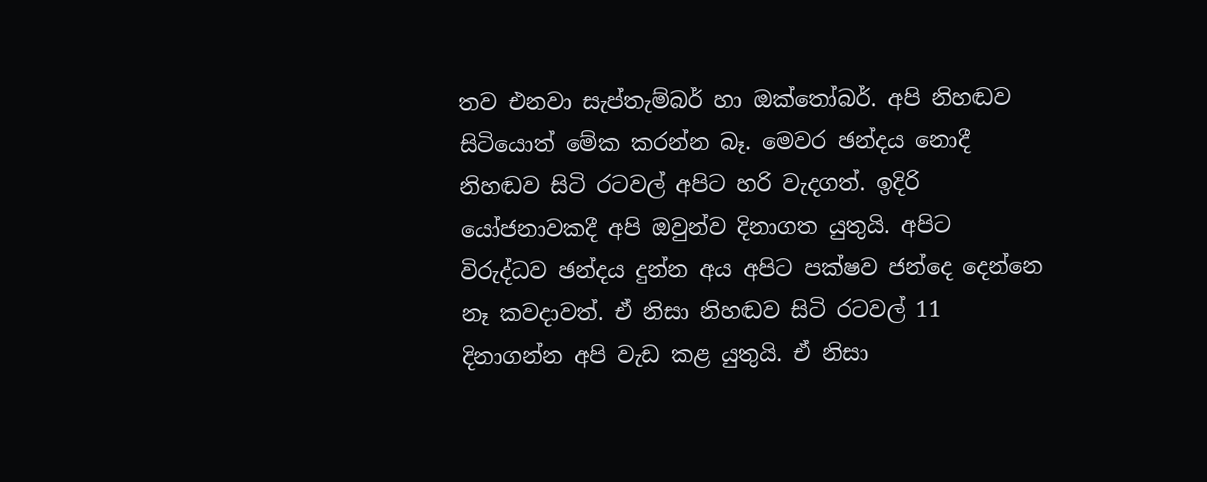තව එනවා සැප්තැම්බර් හා ඔක්තෝබර්. අපි නිහඬව සිටියොත් මේක කරන්න බෑ. මෙවර ඡන්දය නොදී නිහඬව සිටි රටවල් අපිට හරි වැදගත්. ඉදිරි යෝජනාවකදී අපි ඔවුන්ව දිනාගත යුතුයි. අපිට විරුද්ධව ඡන්දය දුන්න අය අපිට පක්ෂව ජන්දෙ දෙන්නෙ නෑ කවදාවත්. ඒ නිසා නිහඬව සිටි රටවල් 11 දිනාගන්න අපි වැඩ කළ යුතුයි. ඒ නිසා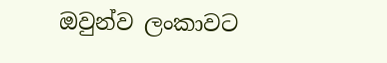ඔවුන්ව ලංකාවට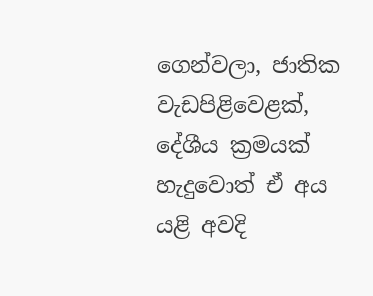ගෙන්වලා, ජාතික වැඩපිළිවෙළක්, දේශීය ක්‍රමයක් හැදුවොත් ඒ අය යළි අවදි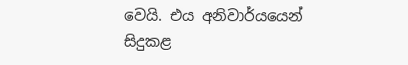වෙයි. එය අනිවාර්යයෙන් සිදුකළ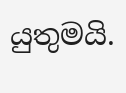යුතුමයි.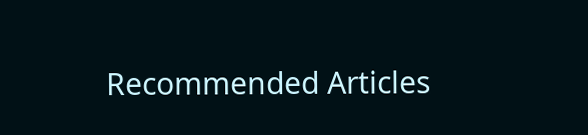Recommended Articles